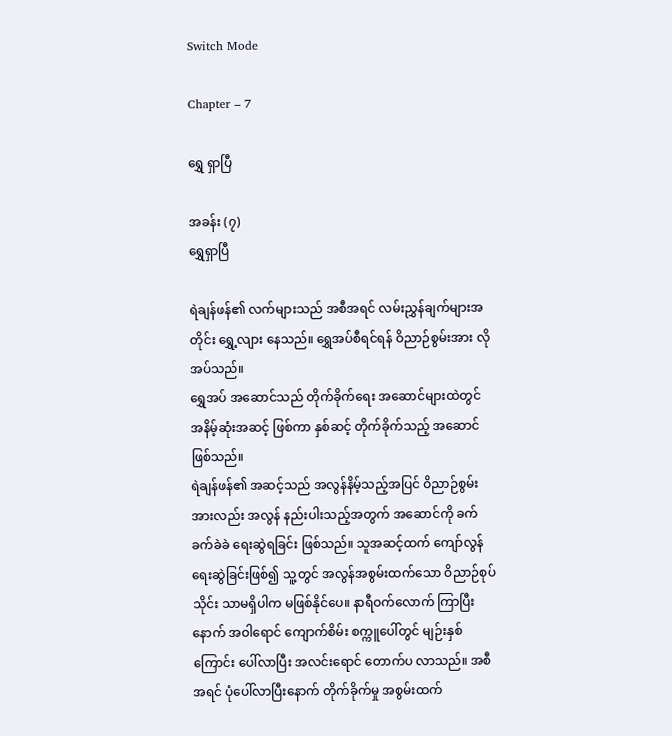Switch Mode

Chapter – 7

ရွှေ ရှာပြီ

အခန်း (၇)
ရွှေရှာပြီ

ရဲချန်ဖန်၏ လက်များသည် အစီအရင် လမ်းညွှန်ချက်များအတိုင်း ရွှေ့လျား နေသည်။ ရွှေအပ်စီရင်ရန် ဝိညာဉ်စွမ်းအား လိုအပ်သည်။
ရွှေအပ် အဆောင်သည် တိုက်ခိုက်ရေး အဆောင်များထဲတွင် အနိမ့်ဆုံးအဆင့် ဖြစ်ကာ နှစ်ဆင့် တိုက်ခိုက်သည့် အဆောင် ဖြစ်သည်။
ရဲချန်ဖန်၏ အဆင့်သည် အလွန်နိမ့်သည့်အပြင် ဝိညာဉ်စွမ်းအားလည်း အလွန် နည်းပါးသည့်အတွက် အဆောင်ကို ခက်ခက်ခဲခဲ ရေးဆွဲရခြင်း ဖြစ်သည်။ သူအဆင့်ထက် ကျော်လွန် ရေးဆွဲခြင်းဖြစ်၍ သူ့တွင် အလွန်အစွမ်းထက်သော ဝိညာဉ်စုပ်သိုင်း သာမရှိပါက မဖြစ်နိုင်ပေ။ နာရီဝက်လောက် ကြာပြီးနောက် အဝါရောင် ကျောက်စိမ်း စက္ကူပေါ်တွင် မျဉ်းနှစ်ကြောင်း ပေါ်လာပြီး အလင်းရောင် တောက်ပ လာသည်။ အစီအရင် ပုံပေါ်လာပြီးနောက် တိုက်ခိုက်မှု အစွမ်းထက်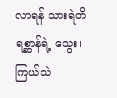လာရန် သားရဲတိရစ္ဆာန်ရဲ့ သွေး၊ ကြယ်သဲ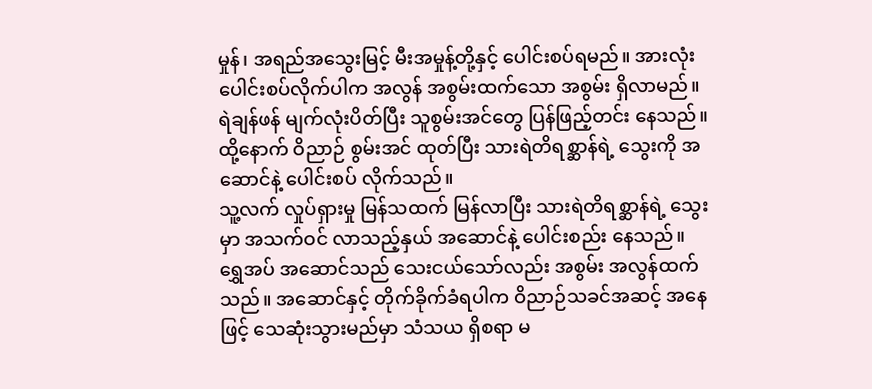မှုန်၊ အရည်အသွေးမြင့် မီးအမှုန့်တို့နှင့် ပေါင်းစပ်ရမည်။ အားလုံး ပေါင်းစပ်လိုက်ပါက အလွန် အစွမ်းထက်သော အစွမ်း ရှိလာမည်။
ရဲချန်ဖန် မျက်လုံးပိတ်ပြီး သူစွမ်းအင်တွေ ပြန်ဖြည့်တင်း နေသည်။ ထို့နောက် ဝိညာဉ် စွမ်းအင် ထုတ်ပြီး သားရဲတိရစ္ဆာန်ရဲ့ သွေးကို အဆောင်နဲ့ ပေါင်းစပ် လိုက်သည်။
သူ့လက် လှုပ်ရှားမှု မြန်သထက် မြန်လာပြီး သားရဲတိရစ္ဆာန်ရဲ့ သွေးမှာ အသက်ဝင် လာသည့်နှယ် အဆောင်နဲ့ ပေါင်းစည်း နေသည်။
ရွှေအပ် အဆောင်သည် သေးငယ်သော်လည်း အစွမ်း အလွန်ထက်သည်။ အဆောင်နှင့် တိုက်ခိုက်ခံရပါက ဝိညာဉ်သခင်အဆင့် အနေဖြင့် သေဆုံးသွားမည်မှာ သံသယ ရှိစရာ မ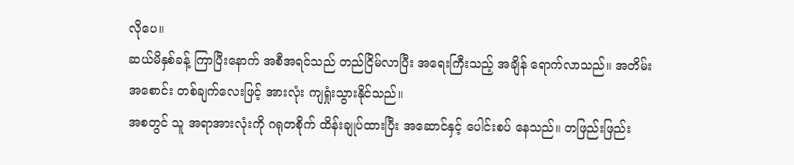လိုပေ။
ဆယ်မိနှစ်ခန့် ကြာပြီးနောက် အစီအရင်သည် တည်ငြိမ်လာပြီး အရေးကြီးသည့် အချိန် ရောက်လာသည်။ အတိမ်းအစောင်း တစ်ချက်လေးဖြင့် အားလုံး ကျရှုံးသွားနိုင်သည်။
အစတွင် သူ အရာအားလုံးကို ဂရုတစိုက် ထိန်းချုပ်ထားပြီး အဆောင်နှင့် ပေါင်းစပ် နေသည်။ တဖြည်းဖြည်း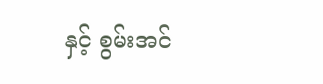နှင့် စွမ်းအင်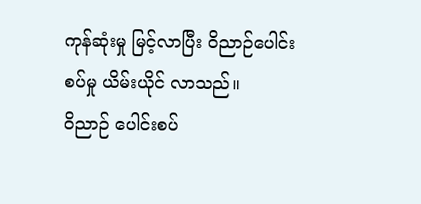ကုန်ဆုံးမှု မြင့်လာပြီး ဝိညာဉ်ပေါင်းစပ်မှု ယိမ်းယိုင် လာသည်။
ဝိညာဉ် ပေါင်းစပ်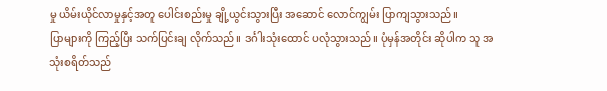မှု ယိမ်းယိုင်လာမှုနှင့်အတူ ပေါင်းစည်းမှု ချို့ယွင်းသွားပြီး အဆောင် လောင်ကျွမ်း ပြာကျသွားသည်။
ပြာများကို ကြည့်ပြီး သက်ပြင်းချ လိုက်သည်။ ဒင်္ဂါးသုံးထောင် ပလုံသွားသည်။ ပုံမှန်အတိုင်း ဆိုပါက သူ အသုံးစရိတ်သည်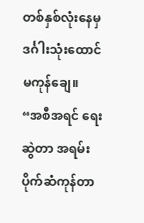တစ်နှစ်လုံးနေမှ ဒင်္ဂါးသုံးထောင် မကုန်ချေ။
“အစီအရင် ရေးဆွဲတာ အရမ်း ပိုက်ဆံကုန်တာ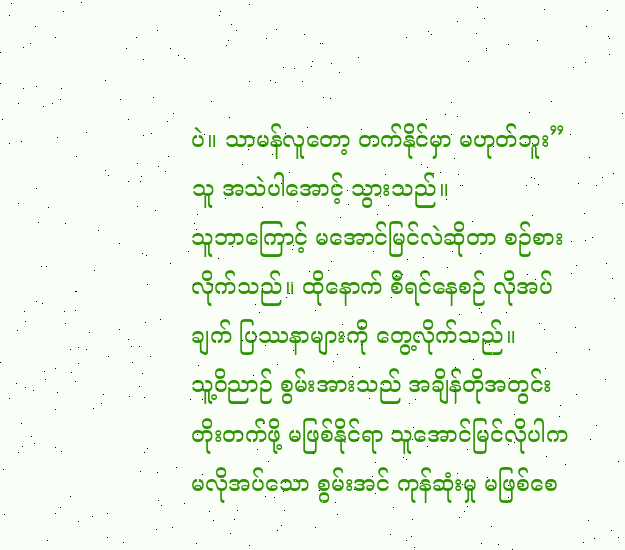ပဲ။ သာမန်လူတော့ တက်နိုင်မှာ မဟုတ်ဘူး”
သူ အသဲပါအောင့် သွားသည်။
သူဘာကြောင့် မအောင်မြင်လဲဆိုတာ စဉ်စားလိုက်သည်။ ထိုနောက် စီရင်နေစဉ် လိုအပ်ချက် ပြဿနာများကို တွေ့လိုက်သည်။
သူ့ဝိညာဉ် စွမ်းအားသည် အချိန်တိုအတွင်း တိုးတက်ဖို့ မဖြစ်နိုင်ရာ သူအောင်မြင်လိုပါက မလိုအပ်သော စွမ်းအင် ကုန်ဆုံးမှု မဖြစ်စေ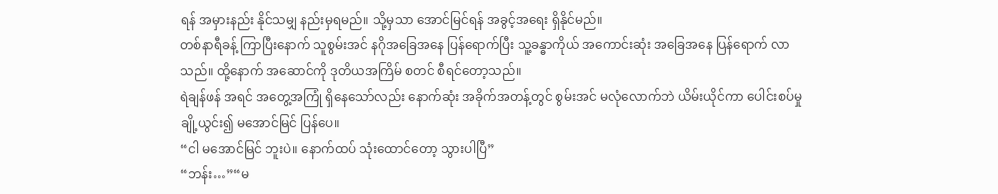ရန် အမှားနည်း နိုင်သမျှ နည်းမှရမည်။ သို့မှသာ အောင်မြင်ရန် အခွင့်အရေး ရှိနိုင်မည်။
တစ်နာရီခန့် ကြာပြီးနောက် သူစွမ်းအင် နဂိုအခြေအနေ ပြန်ရောက်ပြီး သူ့ခန္ဓာကိုယ် အကောင်းဆုံး အခြေအနေ ပြန်ရောက် လာသည်။ ထို့နောက် အဆောင်ကို ဒုတိယအကြိမ် စတင် စီရင်တော့သည်။
ရဲချန်ဖန် အရင် အတွေ့အကြုံ ရှိနေသော်လည်း နောက်ဆုံး အခိုက်အတန့်တွင် စွမ်းအင် မလုံလောက်ဘဲ ယိမ်းယိုင်ကာ ပေါင်းစပ်မှု ချို့ယွင်း၍ မအောင်မြင် ပြန်ပေ။
“ငါ မအောင်မြင် ဘူးပဲ။ နောက်ထပ် သုံးထောင်တော့ သွားပါပြီ”
“ဘန်း…”“မ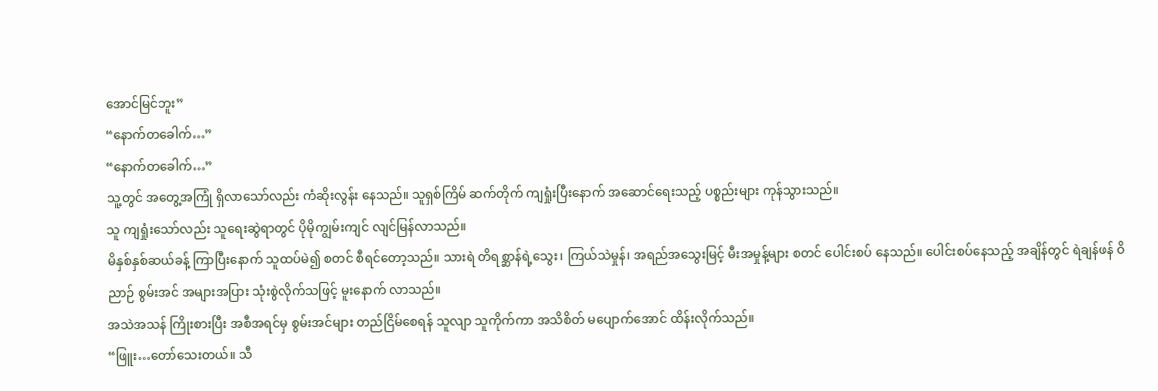အောင်မြင်ဘူး”
“နောက်တခေါက်…”
“နောက်တခေါက်…”
သူ့တွင် အတွေ့အကြုံ ရှိလာသော်လည်း ကံဆိုးလွန်း နေသည်။ သူရှစ်ကြိမ် ဆက်တိုက် ကျရှုံးပြီးနောက် အဆောင်ရေးသည့် ပစ္စည်းများ ကုန်သွားသည်။
သူ ကျရှုံးသော်လည်း သူရေးဆွဲရာတွင် ပိုမိုကျွမ်းကျင် လျင်မြန်လာသည်။
မိနှစ်နှစ်ဆယ်ခန့် ကြာပြီးနောက် သူထပ်မဲ၍ စတင် စီရင်တော့သည်။ သားရဲ တိရစ္ဆာန်ရဲ့သွေး၊ ကြယ်သဲမှုန်၊ အရည်အသွေးမြင့် မီးအမှုန့်များ စတင် ပေါင်းစပ် နေသည်။ ပေါင်းစပ်နေသည့် အချိန်တွင် ရဲချန်ဖန် ဝိညာဉ် စွမ်းအင် အများအပြား သုံးစွဲလိုက်သဖြင့် မူးနောက် လာသည်။
အသဲအသန် ကြိုးစားပြီး အစီအရင်မှ စွမ်းအင်များ တည်ငြိမ်စေရန် သူလျာ သူကိုက်ကာ အသိစိတ် မပျောက်အောင် ထိန်းလိုက်သည်။
“ဖြူး…တော်သေးတယ်။ သီ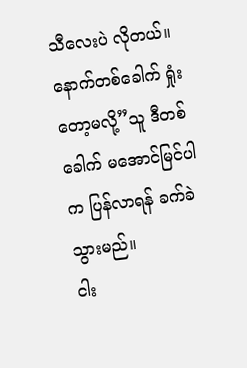သီလေးပဲ လိုတယ်။ နောက်တစ်ခေါက် ရှုံးတော့မလို့”သူ ဒီတစ်ခေါက် မအောင်မြင်ပါက ပြန်လာရန် ခက်ခဲသွားမည်။
ငါး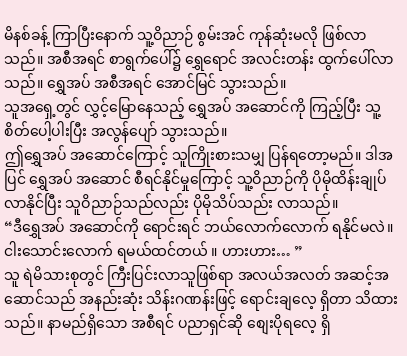မိနစ်ခန့် ကြာပြီးနောက် သူ့ဝိညာဉ် စွမ်းအင် ကုန်ဆုံးမလို ဖြစ်လာသည်။ အစီအရင် စာရွက်ပေါ်၌ ရွှေရောင် အလင်းတန်း ထွက်ပေါ်လာသည်။ ရွှေအပ် အစီအရင် အောင်မြင် သွားသည်။
သူအရှေ့တွင် လွှင့်မြောနေသည့် ရွှေအပ် အဆောင်ကို ကြည့်ပြီး သူ့စိတ်ပေါ့ပါးပြီး အလွန်ပျော် သွားသည်။
ဤရွှေအပ် အဆောင်ကြောင့် သူကြိုးစားသမျှ ပြန်ရတော့မည်။ ဒါအပြင် ရွှေအပ် အဆောင် စီရင်နိုင်မှုကြောင့် သူ့ဝိညာဉ်ကို ပိုမိုထိန်းချုပ် လာနိုင်ပြီး သူဝိညာဉ်သည်လည်း ပိုမိုသိပ်သည်း လာသည်။
“ဒီရွှေအပ် အဆောင်ကို ရောင်းရင် ဘယ်လောက်လောက် ရနိုင်မလဲ။ ငါးသောင်းလောက် ရမယ်ထင်တယ် ။ ဟားဟား… ”
သူ ရဲမိသားစုတွင် ကြီးပြင်းလာသူဖြစ်ရာ အလယ်အလတ် အဆင့်အဆောင်သည် အနည်းဆုံး သိန်းဂဏန်းဖြင့် ရောင်းချလေ့ ရှိတာ သိထားသည်။ နာမည်ရှိသော အစီရင် ပညာရှင်ဆို စျေးပိုရလေ့ ရှိ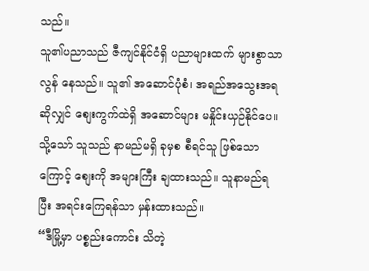သည်။
သူ၏ပညာသည် ဇီကျင်နိုင်ငံရှိ ပညာများထက် များစွာသာလွန် နေသည်။ သူ၏ အဆောင်ပုံစံ၊ အရည်အသွေးအရဆိုလျှင် စျေးကွက်ထဲရှိ အဆောင်များ မနှိုင်းယှဉ်နိုင်ပေ။
သို့သော် သူသည် နာမည်မရှိ ခုမှစ စီရင်သူ ဖြစ်သောကြောင့် စျေးကို အများကြီး ချထားသည်။ သူနာမည်ရပြီး အရင်းကြေရန်သာ မှန်းထားသည်။
“ဒီမြို့မှာ ပစ္စည်းကောင်း သိတဲ့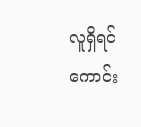လူရှိရင် ကောင်း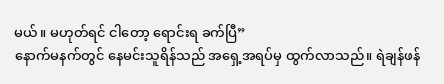မယ်။ မဟုတ်ရင် ငါတော့ ရောင်းရ ခက်ပြီ”
နောက်မနက်တွင် နေမင်းသူရိန်သည် အရှေ့အရပ်မှ ထွက်လာသည်။ ရဲချန်ဖန်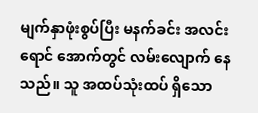မျက်နှာဖုံးစွပ်ပြီး မနက်ခင်း အလင်းရောင် အောက်တွင် လမ်းလျောက် နေသည်။ သူ အထပ်သုံးထပ် ရှိသော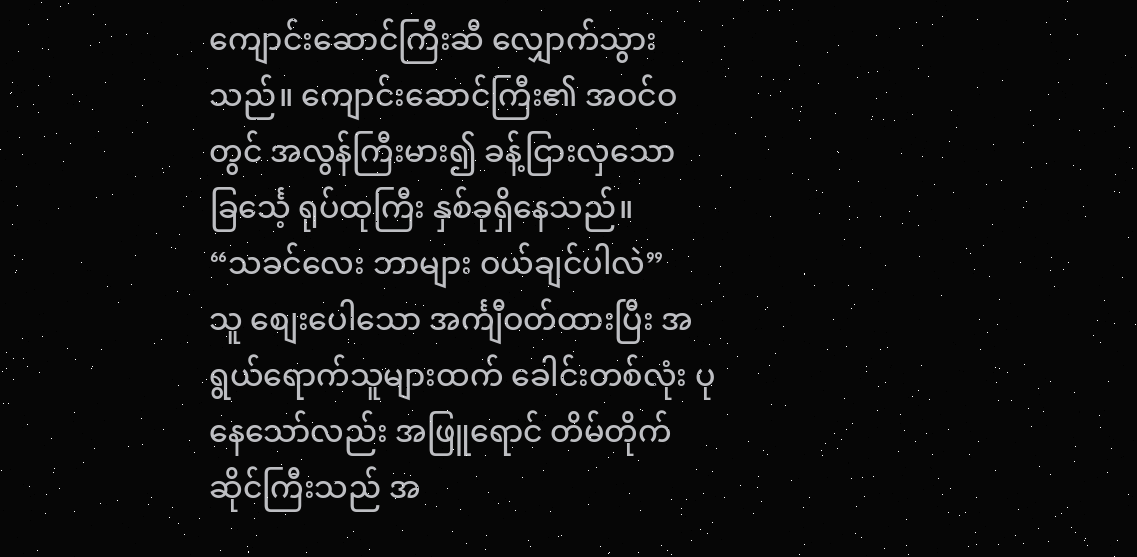ကျောင်းဆောင်ကြီးဆီ လျှောက်သွားသည်။ ကျောင်းဆောင်ကြီး၏ အဝင်ဝတွင် အလွန်ကြီးမား၍ ခန့်ငြားလှသော ခြင်္သေ့ ရုပ်ထုကြီး နှစ်ခုရှိနေသည်။
“သခင်လေး ဘာများ ဝယ်ချင်ပါလဲ”
သူ စျေးပေါသော အင်္ကျီဝတ်ထားပြီး အရွယ်ရောက်သူများထက် ခေါင်းတစ်လုံး ပုနေသော်လည်း အဖြူရောင် တိမ်တိုက်ဆိုင်ကြီးသည် အ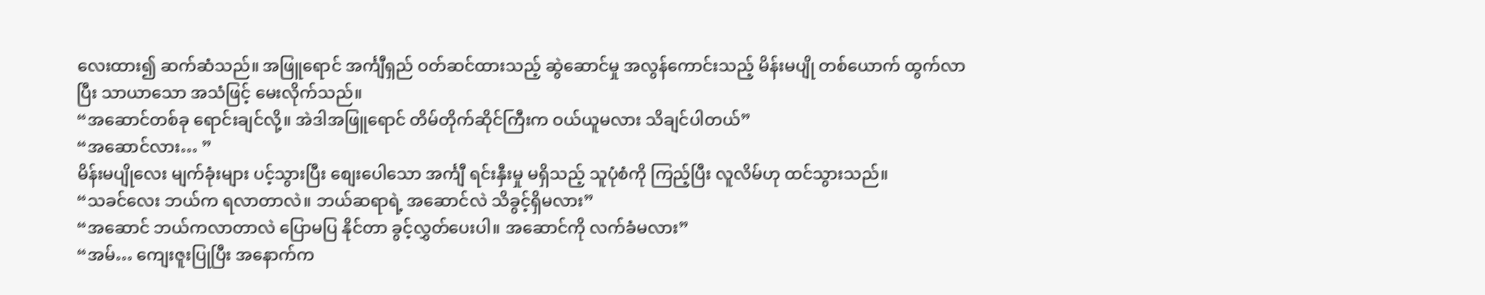လေးထား၍ ဆက်ဆံသည်။ အဖြူရောင် အင်္ကျီရှည် ဝတ်ဆင်ထားသည့် ဆွဲဆောင်မှု အလွန်ကောင်းသည့် မိန်းမပျို တစ်ယောက် ထွက်လာပြီး သာယာသော အသံဖြင့် မေးလိုက်သည်။
“အဆောင်တစ်ခု ရောင်းချင်လို့။ အဲဒါအဖြူရောင် တိမ်တိုက်ဆိုင်ကြီးက ဝယ်ယူမလား သိချင်ပါတယ်”
“အဆောင်လား… ”
မိန်းမပျိုလေး မျက်ခုံးများ ပင့်သွားပြီး စျေးပေါသော အင်္ကျီ ရင်းနှီးမှု မရှိသည့် သူပုံစံကို ကြည့်ပြီး လူလိမ်ဟု ထင်သွားသည်။
“သခင်လေး ဘယ်က ရလာတာလဲ။ ဘယ်ဆရာရဲ့ အဆောင်လဲ သိခွင့်ရှိမလား”
“အဆောင် ဘယ်ကလာတာလဲ ပြောမပြ နိုင်တာ ခွင့်လွှတ်ပေးပါ။ အဆောင်ကို လက်ခံမလား”
“အမ်… ကျေးဇူးပြုပြီး အနောက်က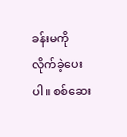ခန်းမကို လိုက်ခဲ့ပေးပါ။ စစ်ဆေး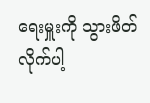ရေးမှူးကို သွားဖိတ် လိုက်ပါ့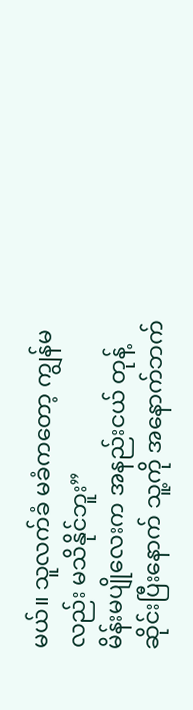မယ်။ သူလက်ခံ မခံကတော့ ကျွန်မလည်း မသိနိုင်ဘူး”
မိန်းမပျိုလေးက အနည်းငယ် တုန့်ဆိုင်းပြီးနောက် သူ့ကို အနောက်ဘက်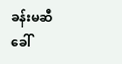ခန်းမဆီ ခေါ်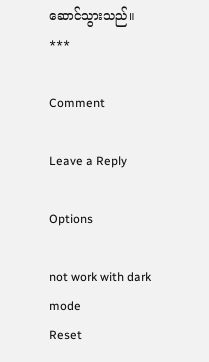ဆောင်သွားသည်။
***

Comment

Leave a Reply

Options

not work with dark mode
Reset